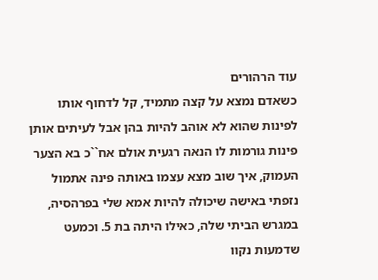עוד הרהורים
כשאדם נמצא על קצה מתמיד, קל לדחוף אותו לפינות שהוא לא אוהב להיות בהן אבל לעיתים אותן פינות גורמות לו הנאה רגעית אולם אח``כ בא הצער העמוק, איך שוב מצא עצמו באותה פינה אתמול נזפתי באישה שיכולה להיות אמא שלי בפרהסיה, במגרש הביתי שלה, כאילו היתה בת 5. וכמעט שדמעות נקוו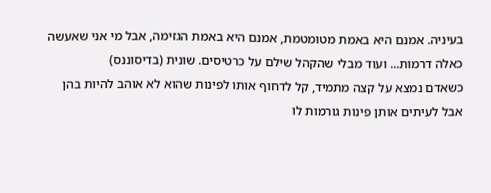בעיניה. אמנם היא באמת מטומטמת, אמנם היא באמת הגזימה, אבל מי אני שאעשה כאלה דרמות... ועוד מבלי שהקהל שילם על כרטיסים. שונית (בדיסוננס)
כשאדם נמצא על קצה מתמיד, קל לדחוף אותו לפינות שהוא לא אוהב להיות בהן אבל לעיתים אותן פינות גורמות לו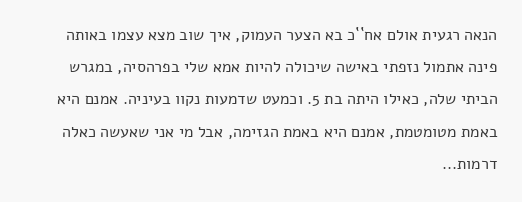הנאה רגעית אולם אח``כ בא הצער העמוק, איך שוב מצא עצמו באותה פינה אתמול נזפתי באישה שיכולה להיות אמא שלי בפרהסיה, במגרש הביתי שלה, כאילו היתה בת 5. וכמעט שדמעות נקוו בעיניה. אמנם היא באמת מטומטמת, אמנם היא באמת הגזימה, אבל מי אני שאעשה כאלה דרמות...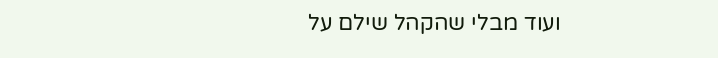ועוד מבלי שהקהל שילם על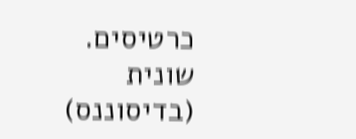כרטיסים. שונית (בדיסוננס)